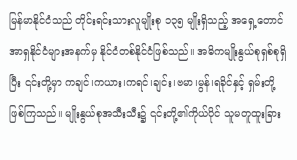မြန်မာနိုင်ငံသည် တိုင်းရင်းသားလူမျိုးစု ၁၃၅ မျိုးရှိသည့် အရှေ့တောင်အာရှနိုင်ငံများအနက်မှ နိုင်ငံတစ်နိုင်ငံဖြစ်သည်။ အဓိကမျိုးနွယ်စုရှစ်စုရှိပြီး ၎င်းတို့မှာ ကချင်၊ကယား၊ကရင်၊ချင်း၊ဗမာ၊မွန်၊ရခိုင်နှင့် ရှမ်းတို့ဖြစ်ကြသည်။ မျိုးနွယ်စုအသီးသီး၌ ၎င်းတို့၏ကိုယ်ပိုင် သူမတူထူးခြား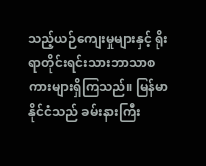သည့်ယဉ်ကျေးမှုများနှင့် ရိုးရာတိုင်းရင်းသားဘာသာစကားများရှိကြသည်။ မြန်မာနိုင်ငံသည် ခမ်းနားကြီး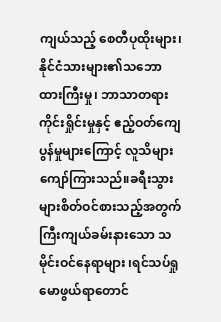ကျယ်သည့် စေတီပုထိုးများ၊ နိုင်ငံသားများ၏သဘောထားကြီးမှု၊ ဘာသာတရားကိုင်းရှိုင်းမှုနှင့် ဧည့်ဝတ်ကျေပွန်မှုများကြောင့် လူသိများကျော်ကြားသည်။ခရီးသွားများစိတ်ဝင်စားသည့်အတွက် ကြီးကျယ်ခမ်းနားသော သမိုင်းဝင်နေရာများ ၊ရင်သပ်ရှုမောဖွယ်ရာတောင်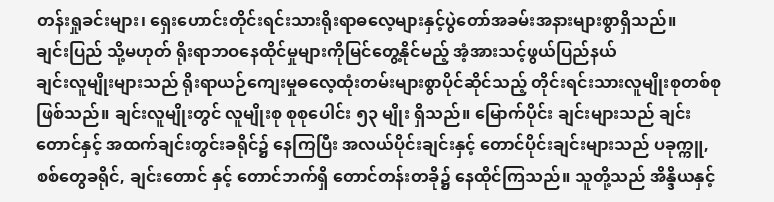တန်းရှုခင်းများ၊ ရှေးဟောင်းတိုင်းရင်းသားရိုးရာဓလေ့များနှင့်ပွဲတော်အခမ်းအနားများစွာရှိသည်။
ချင်းပြည် သို့မဟုတ် ရိုးရာဘဝနေထိုင်မှုများကိုမြင်တွေ့နိုင်မည့် အံ့အားသင့်ဖွယ်ပြည်နယ်
ချင်းလူမျိုးများသည် ရိုးရာယဉ်ကျေးမှုဓလေ့ထုံးတမ်းများစွာပိုင်ဆိုင်သည့် တိုင်းရင်းသားလူမျိုးစုတစ်စု ဖြစ်သည်။ ချင်းလူမျိုးတွင် လူမျိုးစု စုစုပေါင်း ၅၃ မျိုး ရှိသည်။ မြောက်ပိုင်း ချင်းများသည် ချင်းတောင်နှင့် အထက်ချင်းတွင်းခရိုင်၌ နေကြပြီး အလယ်ပိုင်းချင်းနှင့် တောင်ပိုင်းချင်းများသည် ပခုက္ကူ, စစ်တွေခရိုင်, ချင်းတောင် နှင့် တောင်ဘက်ရှိ တောင်တန်းတခို၌ နေထိုင်ကြသည်။ သူတို့သည် အိန္ဒိယနှင့်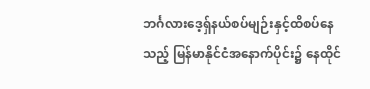ဘင်္ဂလားဒေ့ရှ်နယ်စပ်မျဉ်းနှင့်ထိစပ်နေသည့် မြန်မာနိုင်ငံအနောက်ပိုင်း၌ နေထိုင်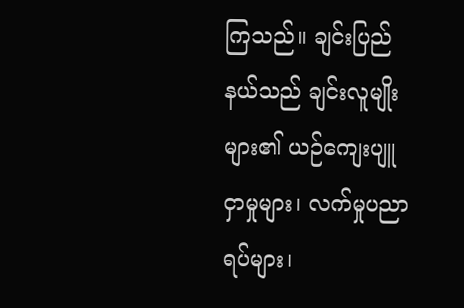ကြသည်။ ချင်းပြည်နယ်သည် ချင်းလူမျိုးများ၏ ယဉ်ကျေးပျူငှာမှုများ၊ လက်မှုပညာရပ်များ၊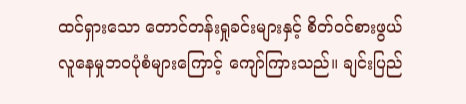ထင်ရှားသော တောင်တန်းရှုခင်းများနှင့် စိတ်ဝင်စားဖွယ်လူနေမှုဘဝပုံစံများကြောင့် ကျော်ကြားသည်။ ချင်းပြည်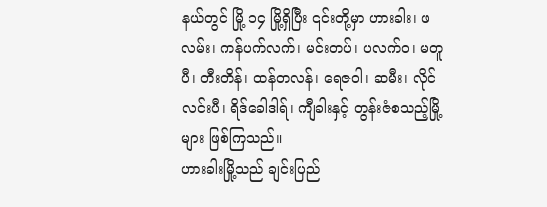နယ်တွင် မြို့ ၁၄ မြို့ရှိပြီး ၎င်းတို့မှာ ဟားခါး၊ ဖလမ်း၊ ကန်ပက်လက်၊ မင်းတပ်၊ ပလက်ဝ၊ မတူပီ၊ တီးတိန်၊ ထန်တလန်၊ ရေဇဝါ၊ ဆမီး၊ လိုင်လင်းပီ၊ ရိဒ်ခေါဒါရ်၊ ကျီခါးနှင့် တွန်းဇံစသည့်မြို့များ ဖြစ်ကြသည်။
ဟားခါးမြို့သည် ချင်းပြည်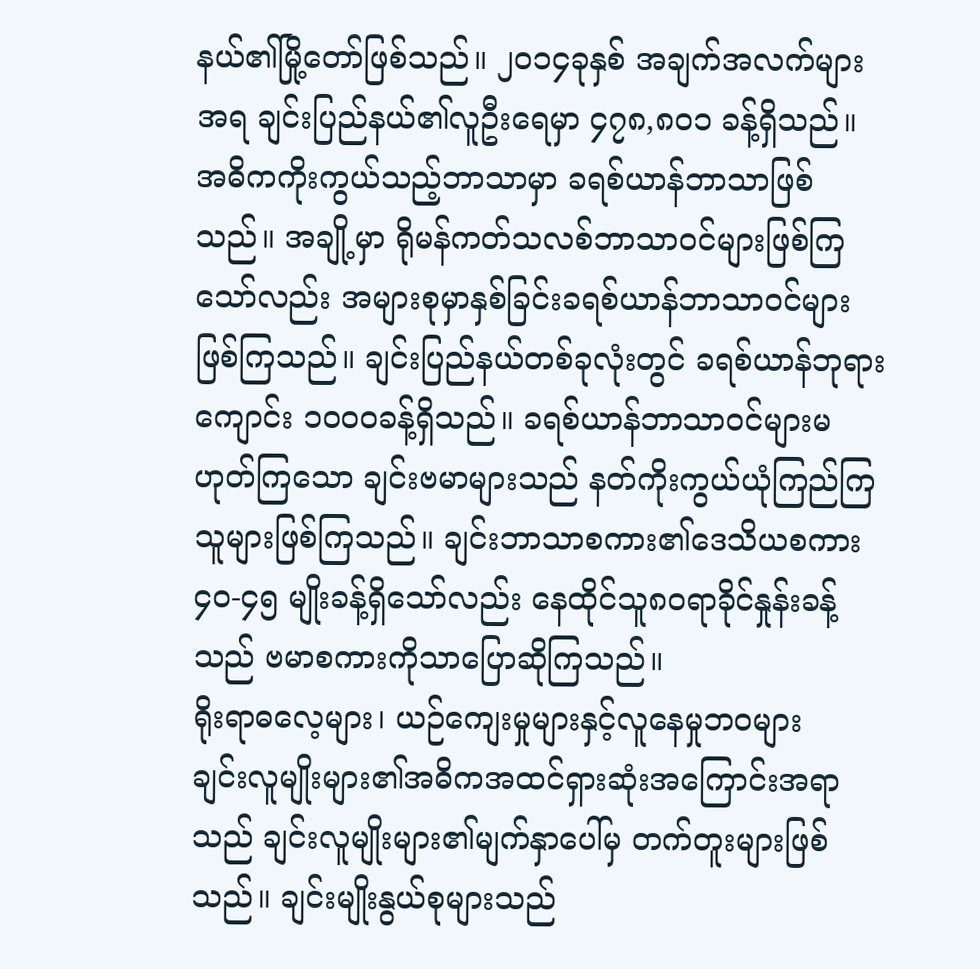နယ်၏မြို့တော်ဖြစ်သည်။ ၂၀၁၄ခုနှစ် အချက်အလက်များအရ ချင်းပြည်နယ်၏လူဦးရေမှာ ၄၇၈,၈၀၁ ခန့်ရှိသည်။ အဓိကကိုးကွယ်သည့်ဘာသာမှာ ခရစ်ယာန်ဘာသာဖြစ်သည်။ အချို့မှာ ရိုမန်ကတ်သလစ်ဘာသာဝင်များဖြစ်ကြသော်လည်း အများစုမှာနှစ်ခြင်းခရစ်ယာန်ဘာသာဝင်များဖြစ်ကြသည်။ ချင်းပြည်နယ်တစ်ခုလုံးတွင် ခရစ်ယာန်ဘုရားကျောင်း ၁၀၀၀ခန့်ရှိသည်။ ခရစ်ယာန်ဘာသာဝင်များမဟုတ်ကြသော ချင်းဗမာများသည် နတ်ကိုးကွယ်ယုံကြည်ကြသူများဖြစ်ကြသည်။ ချင်းဘာသာစကား၏ဒေသိယစကား ၄၀-၄၅ မျိုးခန့်ရှိသော်လည်း နေထိုင်သူ၈၀ရာခိုင်နှုန်းခန့်သည် ဗမာစကားကိုသာပြောဆိုကြသည်။
ရိုးရာဓလေ့များ၊ ယဉ်ကျေးမှုများနှင့်လူနေမှုဘဝများ
ချင်းလူမျိုးများ၏အဓိကအထင်ရှားဆုံးအကြောင်းအရာသည် ချင်းလူမျိုးများ၏မျက်နှာပေါ်မှ တက်တူးများဖြစ်သည်။ ချင်းမျိုးနွယ်စုများသည်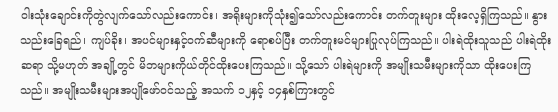ဝါးသုံးချောင်းကိုတွဲလျက်သော်လည်းကောင်း၊ အရိုးများကိုသုံး၍သော်လည်းကောင်း တက်တူးများ ထိုးလေ့ရှိကြသည်။ နွားသည်းခြေရည်၊ ကျပ်ခိုး၊ အပင်များနှင့်ဝက်ဆီများကို ရောစပ်ပြီး တက်တူးမင်များပြုလုပ်ကြသည်။ ပါးရဲထိုးသူသည် ပါးရဲထိုးဆရာ သို့မဟုတ် အချို့တွင် မိဘများကိုယ်တိုင်ထိုးပေးကြသည်။ သို့သော် ပါးရဲများကို အမျိုးသမီးများကိုသာ ထိုးပေးကြသည်။ အမျိုးသမီးများအပျိုဖော်ဝင်သည့် အသက် ၁၂နှင့် ၁၄နှစ်ကြားတွင်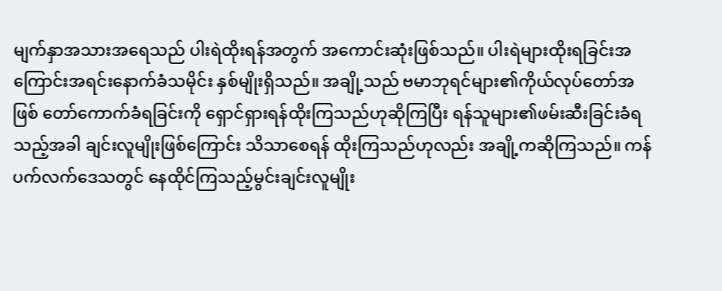မျက်နှာအသားအရေသည် ပါးရဲထိုးရန်အတွက် အကောင်းဆုံးဖြစ်သည်။ ပါးရဲများထိုးရခြင်းအကြောင်းအရင်းနောက်ခံသမိုင်း နှစ်မျိုးရှိသည်။ အချို့သည် ဗမာဘုရင်များ၏ကိုယ်လုပ်တော်အဖြစ် တော်ကောက်ခံရခြင်းကို ရှောင်ရှားရန်ထိုးကြသည်ဟုဆိုကြပြီး ရန်သူများ၏ဖမ်းဆီးခြင်းခံရသည့်အခါ ချင်းလူမျိုးဖြစ်ကြောင်း သိသာစေရန် ထိုးကြသည်ဟုလည်း အချို့ကဆိုကြသည်။ ကန်ပက်လက်ဒေသတွင် နေထိုင်ကြသည့်မွင်းချင်းလူမျိုး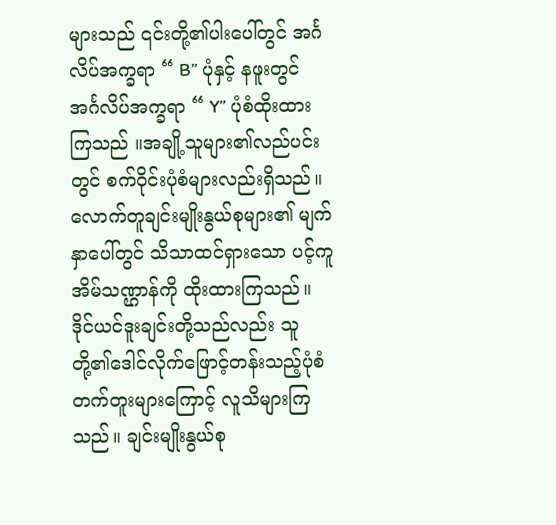များသည် ၎င်းတို့၏ပါးပေါ်တွင် အင်္ဂလိပ်အက္ခရာ “ B” ပုံနှင့် နဖူးတွင် အင်္ဂလိပ်အက္ခရာ “ Y” ပုံစံထိုးထားကြသည် ။အချို့သူများ၏လည်ပင်းတွင် စက်ဝိုင်းပုံစံများလည်းရှိသည်။ လောက်တူချင်းမျိုးနွယ်စုများ၏ မျက်နှာပေါ်တွင် သိသာထင်ရှားသော ပင့်ကူအိမ်သဏ္ဌာန်ကို ထိုးထားကြသည်။ ဒိုင်ယင်ဒူးချင်းတို့သည်လည်း သူတို့၏ဒေါင်လိုက်ဖြောင့်တန်းသည့်ပုံစံတက်တူးများကြောင့် လူသိများကြသည်။ ချင်းမျိုးနွယ်စု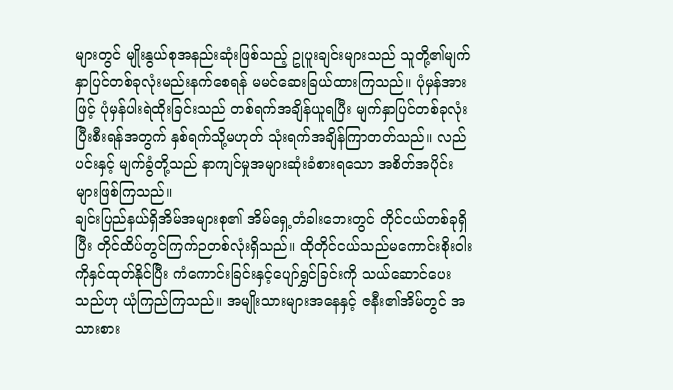များတွင် မျိုးနွယ်စုအနည်းဆုံးဖြစ်သည့် ဥုပူးချင်းများသည် သူတို့၏မျက်နှာပြင်တစ်ခုလုံးမည်းနက်စေရန် မမင်ဆေးခြယ်ထားကြသည်။ ပုံမှန်အားဖြင့် ပုံမှန်ပါးရဲထိုးခြင်းသည် တစ်ရက်အချိန်ယူရပြီး မျက်နှာပြင်တစ်ခုလုံးပြီးစီးရန်အတွက် နှစ်ရက်သို့မဟုတ် သုံးရက်အချိန်ကြာတတ်သည်။ လည်ပင်းနှင့် မျက်ခွံတို့သည် နာကျင်မှုအများဆုံးခံစားရသော အစိတ်အပိုင်းများဖြစ်ကြသည်။
ချင်းပြည်နယ်ရှိအိမ်အများစု၏ အိမ်ရှေ့တံခါးဘေးတွင် တိုင်ငယ်တစ်ခုရှိပြီး တိုင်ထိပ်တွင်ကြက်ဉတစ်လုံးရှိသည်။ ထိုတိုင်ငယ်သည်မကောင်းစိုးဝါးကိုနှင်ထုတ်နိုင်ပြီး ကံကောင်းခြင်းနှင့်ပျော်ရွှင်ခြင်းကို သယ်ဆောင်ပေးသည်ဟု ယုံကြည်ကြသည်။ အမျိုးသားများအနေနှင့် ဇနီး၏အိမ်တွင် အသားစား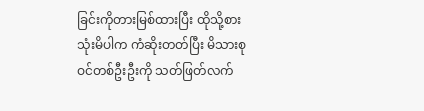ခြင်းကိုတားမြစ်ထားပြီး ထိုသို့စားသုံးမိပါက ကံဆိုးတတ်ပြီး မိသားစုဝင်တစ်ဦးဦးကို သတ်ဖြတ်လက်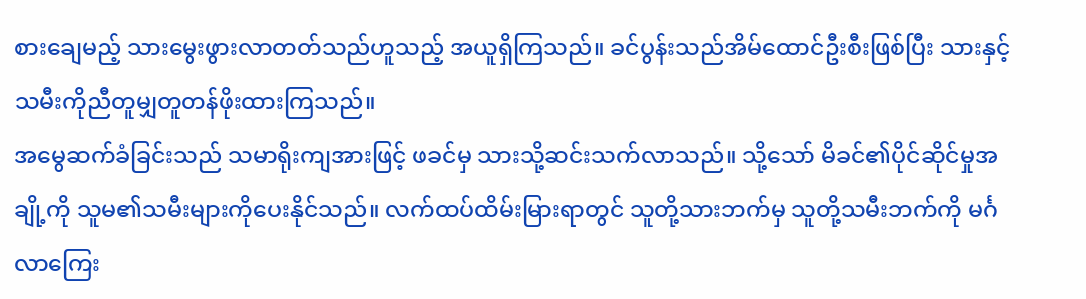စားချေမည့် သားမွေးဖွားလာတတ်သည်ဟူသည့် အယူရှိကြသည်။ ခင်ပွန်းသည်အိမ်ထောင်ဦးစီးဖြစ်ပြီး သားနှင့်သမီးကိုညီတူမျှတူတန်ဖိုးထားကြသည်။
အမွေဆက်ခံခြင်းသည် သမာရိုးကျအားဖြင့် ဖခင်မှ သားသို့ဆင်းသက်လာသည်။ သို့သော် မိခင်၏ပိုင်ဆိုင်မှုအချို့ကို သူမ၏သမီးများကိုပေးနိုင်သည်။ လက်ထပ်ထိမ်းမြားရာတွင် သူတို့သားဘက်မှ သူတို့သမီးဘက်ကို မင်္ဂလာကြေး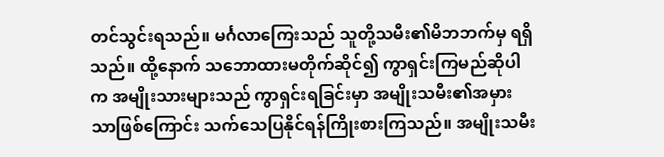တင်သွင်းရသည်။ မင်္ဂလာကြေးသည် သူတို့သမီး၏မိဘဘက်မှ ရရှိသည်။ ထို့နောက် သဘောထားမတိုက်ဆိုင်၍ ကွာရှင်းကြမည်ဆိုပါက အမျိုးသားများသည် ကွာရှင်းရခြင်းမှာ အမျိုးသမီး၏အမှားသာဖြစ်ကြောင်း သက်သေပြနိုင်ရန်ကြိုးစားကြသည်။ အမျိုးသမီး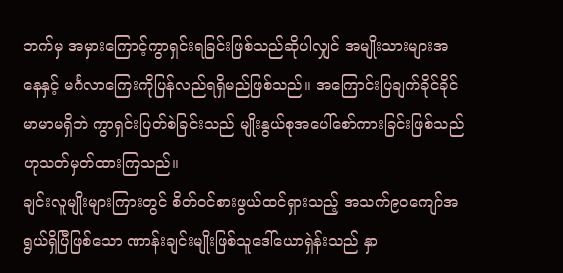ဘက်မှ အမှားကြောင့်ကွာရှင်းရခြင်းဖြစ်သည်ဆိုပါလျှင် အမျိုးသားများအနေနှင့် မင်္ဂလာကြေးကိုပြန်လည်ရရှိမည်ဖြစ်သည်။ အကြောင်းပြချက်ခိုင်ခိုင်မာမာမရှိဘဲ ကွာရှင်းပြတ်စဲခြင်းသည် မျိုးနွယ်စုအပေါ်စော်ကားခြင်းဖြစ်သည်ဟုသတ်မှတ်ထားကြသည်။
ချင်းလူမျိုးများကြားတွင် စိတ်ဝင်စားဖွယ်ထင်ရှားသည့် အသက်၉၀ကျော်အရွယ်ရှိပြီဖြစ်သော ဏာန်းချင်းမျိုးဖြစ်သူဒေါ်ယောရှဲန်းသည် နှာ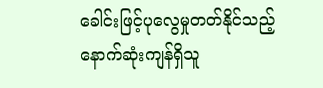ခေါင်းဖြင့်ပုလွေမှုတတ်နိုင်သည့် နောက်ဆုံးကျန်ရှိသူ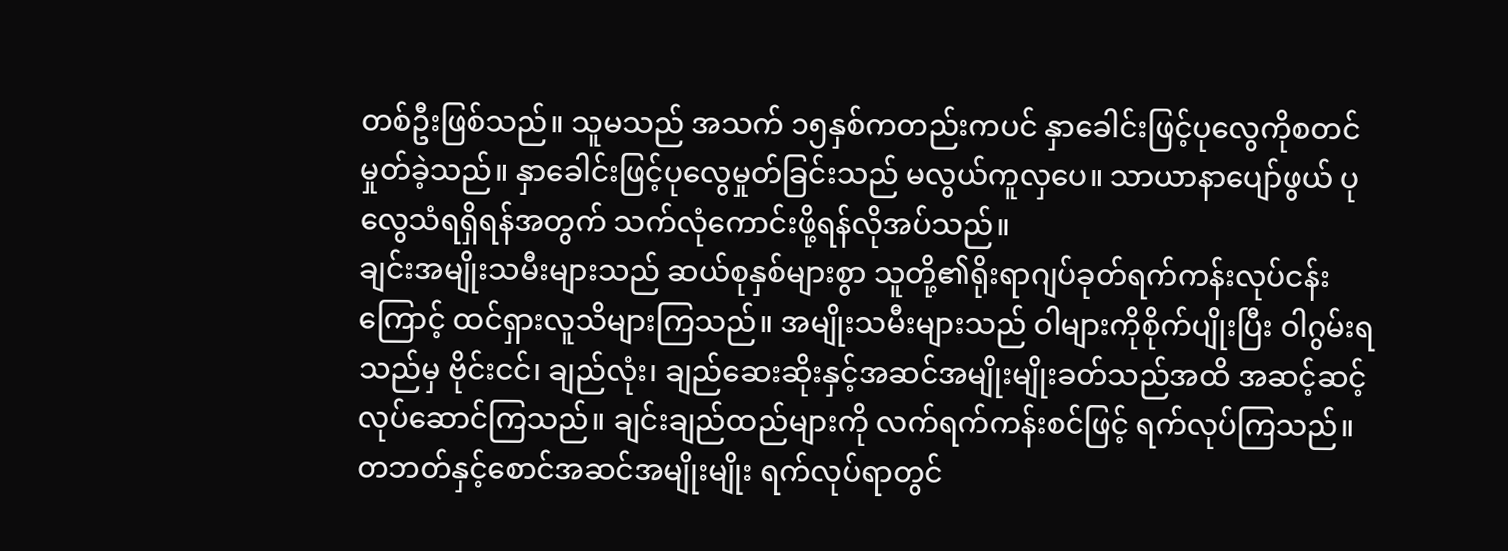တစ်ဦးဖြစ်သည်။ သူမသည် အသက် ၁၅နှစ်ကတည်းကပင် နှာခေါင်းဖြင့်ပုလွေကိုစတင်မှုတ်ခဲ့သည်။ နှာခေါင်းဖြင့်ပုလွေမှုတ်ခြင်းသည် မလွယ်ကူလှပေ။ သာယာနာပျော်ဖွယ် ပုလွေသံရရှိရန်အတွက် သက်လုံကောင်းဖို့ရန်လိုအပ်သည်။
ချင်းအမျိုးသမီးများသည် ဆယ်စုနှစ်များစွာ သူတို့၏ရိုးရာဂျပ်ခုတ်ရက်ကန်းလုပ်ငန်းကြောင့် ထင်ရှားလူသိများကြသည်။ အမျိုးသမီးများသည် ဝါများကိုစိုက်ပျိုးပြီး ဝါဂွမ်းရသည်မှ ဗိုင်းငင်၊ ချည်လုံး၊ ချည်ဆေးဆိုးနှင့်အဆင်အမျိုးမျိုးခတ်သည်အထိ အဆင့်ဆင့်လုပ်ဆောင်ကြသည်။ ချင်းချည်ထည်များကို လက်ရက်ကန်းစင်ဖြင့် ရက်လုပ်ကြသည်။ တဘတ်နှင့်စောင်အဆင်အမျိုးမျိုး ရက်လုပ်ရာတွင်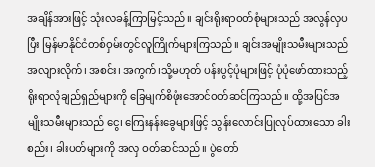အချိန်အားဖြင့် သုံးလခန့်ကြာမြင့်သည်။ ချင်းရိုးရာဝတ်စုံများသည် အလွန်လှပပြီး မြန်မာနိုင်ငံတစ်ဝှမ်းတွင်လူကြိုက်များကြသည်။ ချင်းအမျိုးသမီးများသည် အလျားလိုက်၊ အစင်း၊ အကွက်၊သို့မဟုတ် ပန်းပွင့်ပုံများဖြင့် ပုံပုံဖော်ထားသည့် ရိုးရာလုံချည်ရှည်များကို ခြေမျက်စိဖုံးအောင်ဝတ်ဆင်ကြသည်။ ထို့အပြင်အမျိုးသမီးများသည် ငွေ၊ ကြေးနန်းခွေများဖြင့် သွန်းလောင်းပြုလုပ်ထားသော ခါးစည်း၊ ခါးပတ်များကို အလှ ဝတ်ဆင်သည်။ ပွဲတော်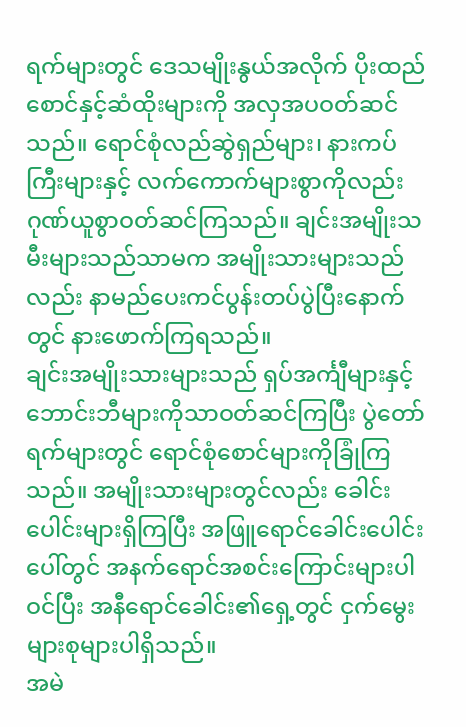ရက်များတွင် ဒေသမျိုးနွယ်အလိုက် ပိုးထည်စောင်နှင့်ဆံထိုးများကို အလှအပဝတ်ဆင်သည်။ ရောင်စုံလည်ဆွဲရှည်များ၊ နားကပ်ကြီးများနှင့် လက်ကောက်များစွာကိုလည်း ဂုဏ်ယူစွာဝတ်ဆင်ကြသည်။ ချင်းအမျိုးသမီးများသည်သာမက အမျိုးသားများသည်လည်း နာမည်ပေးကင်ပွန်းတပ်ပွဲပြီးနောက်တွင် နားဖောက်ကြရသည်။
ချင်းအမျိုးသားများသည် ရှပ်အင်္ကျီများနှင့် ဘောင်းဘီများကိုသာဝတ်ဆင်ကြပြီး ပွဲတော်ရက်များတွင် ရောင်စုံစောင်များကိုခြုံကြသည်။ အမျိုးသားများတွင်လည်း ခေါင်းပေါင်းများရှိကြပြီး အဖြူရောင်ခေါင်းပေါင်းပေါ်တွင် အနက်ရောင်အစင်းကြောင်းများပါဝင်ပြီး အနီရောင်ခေါင်း၏ရှေ့တွင် ငှက်မွေးများစုများပါရှိသည်။
အမဲ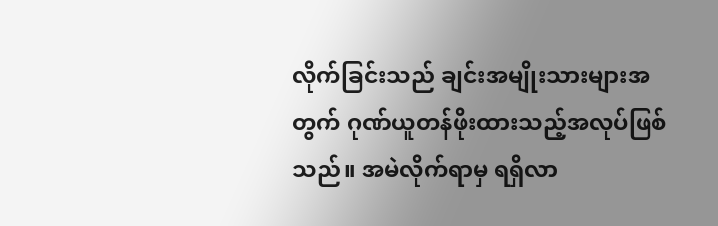လိုက်ခြင်းသည် ချင်းအမျိုးသားများအတွက် ဂုဏ်ယူတန်ဖိုးထားသည့်အလုပ်ဖြစ်သည်။ အမဲလိုက်ရာမှ ရရှိလာ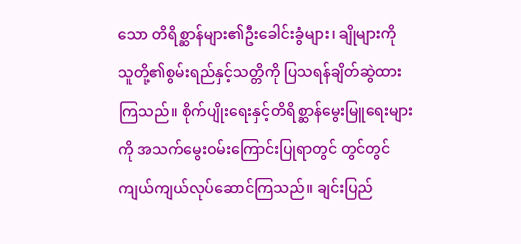သော တိရိစ္ဆာန်များ၏ဦးခေါင်းခွံများ၊ ချိုများကို သူတို့၏စွမ်းရည်နှင့်သတ္တိကို ပြသရန်ချိတ်ဆွဲထားကြသည်။ စိုက်ပျိုးရေးနှင့်တိရိစ္ဆာန်မွေးမြူရေးများကို အသက်မွေးဝမ်းကြောင်းပြုရာတွင် တွင်တွင်ကျယ်ကျယ်လုပ်ဆောင်ကြသည်။ ချင်းပြည်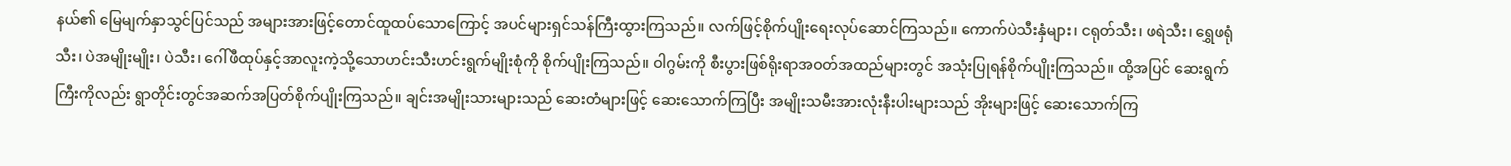နယ်၏ မြေမျက်နှာသွင်ပြင်သည် အများအားဖြင့်တောင်ထူထပ်သောကြောင့် အပင်များရှင်သန်ကြီးထွားကြသည်။ လက်ဖြင့်စိုက်ပျိုးရေးလုပ်ဆောင်ကြသည်။ ကောက်ပဲသီးနှံများ၊ ငရုတ်သီး၊ ဖရဲသီး၊ ရွှေဖရုံသီး၊ ပဲအမျိုးမျိုး၊ ပဲသီး၊ ဂေါ်ဖီထုပ်နှင့်အာလူးကဲ့သို့သောဟင်းသီးဟင်းရွက်မျိုးစုံကို စိုက်ပျိုးကြသည်။ ဝါဂွမ်းကို စီးပွားဖြစ်ရိုးရာအဝတ်အထည်များတွင် အသုံးပြုရန်စိုက်ပျိုးကြသည်။ ထို့အပြင် ဆေးရွက်ကြီးကိုလည်း ရွာတိုင်းတွင်အဆက်အပြတ်စိုက်ပျိုးကြသည်။ ချင်းအမျိုးသားများသည် ဆေးတံများဖြင့် ဆေးသောက်ကြပြီး အမျိုးသမီးအားလုံးနီးပါးများသည် အိုးများဖြင့် ဆေးသောက်ကြ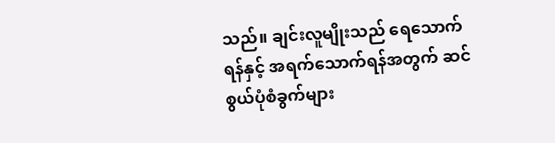သည်။ ချင်းလူမျိုးသည် ရေသောက်ရန်နှင့် အရက်သောက်ရန်အတွက် ဆင်စွယ်ပုံစံခွက်များ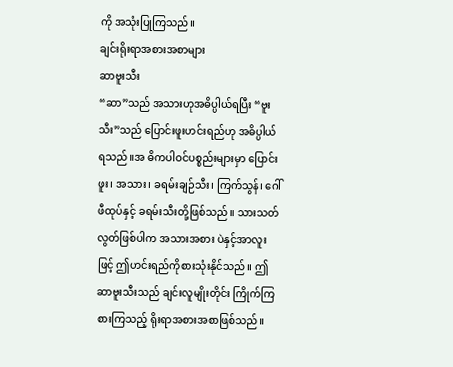ကို အသုံးပြုကြသည်။
ချင်းရိုးရာအစားအစာများ
ဆာဗူးသီး
“ဆာ”သည် အသားဟုအဓိပ္ပါယ်ရပြီး “ဗူးသီး”သည် ပြောင်းဖူးဟင်းရည်ဟု အဓိပ္ပါယ်ရသည်။အ ဓိကပါဝင်ပစ္စည်းများမှာ ပြောင်းဖူး၊ အသား၊ ခရမ်းချဉ်သီး၊ ကြက်သွန်၊ ဂေါ်ဖီထုပ်နှင့် ခရမ်းသီးတို့ဖြစ်သည်။ သားသတ်လွတ်ဖြစ်ပါက အသားအစား ပဲနှင့်အာလူးဖြင့် ဤဟင်းရည်ကိုစားသုံးနိုင်သည်။ ဤဆာဗူးသီးသည် ချင်းလူမျိုးတိုင်း ကြိုက်ကြစားကြသည့် ရိုးရာအစားအစာဖြစ်သည်။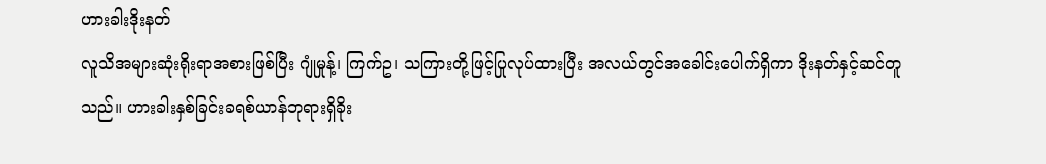ဟားခါးဒိုးနတ်
လူသိအများဆုံးရိုးရာအစားဖြစ်ပြီး ဂျုံမှုန့်၊ ကြက်ဥ၊ သကြားတို့ဖြင့်ပြုလုပ်ထားပြီး အလယ်တွင်အခေါင်းပေါက်ရှိကာ ဒိုးနတ်နှင့်ဆင်တူသည်။ ဟားခါးနှစ်ခြင်းခရစ်ယာန်ဘုရားရှိခိုး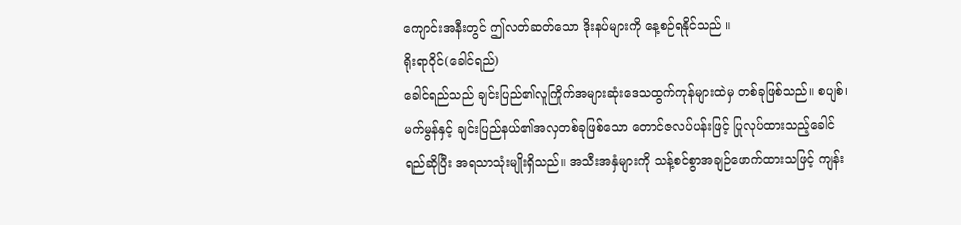ကျောင်းအနီးတွင် ဤလတ်ဆတ်သော ဒိုးနပ်များကို နေ့စဉ်ရနိုင်သည် ။
ရိုးရာဝိုင်(ခေါင်ရည်)
ခေါင်ရည်သည် ချင်းပြည်၏လူကြိုက်အများဆုံးဒေသထွက်ကုန်များထဲမှ တစ်ခုဖြစ်သည်။ စပျစ်၊ မက်မွန်နှင့် ချင်းပြည်နယ်၏အလှတစ်ခုဖြစ်သော တောင်ဇလပ်ပန်းဖြင့် ပြုလုပ်ထားသည့်ခေါင်ရည်ဆိုပြီး အရသာသုံးမျိုးရှိသည်။ အသီးအနှံများကို သန့်စင်စွာအချဉ်ဖောက်ထားသဖြင့် ကျန်း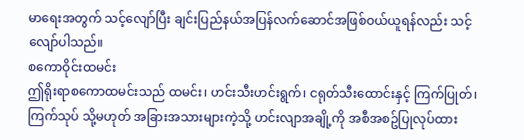မာရေးအတွက် သင့်လျော်ပြီး ချင်းပြည်နယ်အပြန်လက်ဆောင်အဖြစ်ဝယ်ယူရန်လည်း သင့်လျော်ပါသည်။
စကောဝိုင်းထမင်း
ဤရိုးရာစကောထမင်းသည် ထမင်း၊ ဟင်းသီးဟင်းရွက်၊ ငရုတ်သီးထောင်းနှင့် ကြက်ပြုတ်၊ ကြက်သုပ် သို့မဟုတ် အခြားအသားများကဲ့သို့ ဟင်းလျာအချို့ကို အစီအစဥ်ပြုလုပ်ထား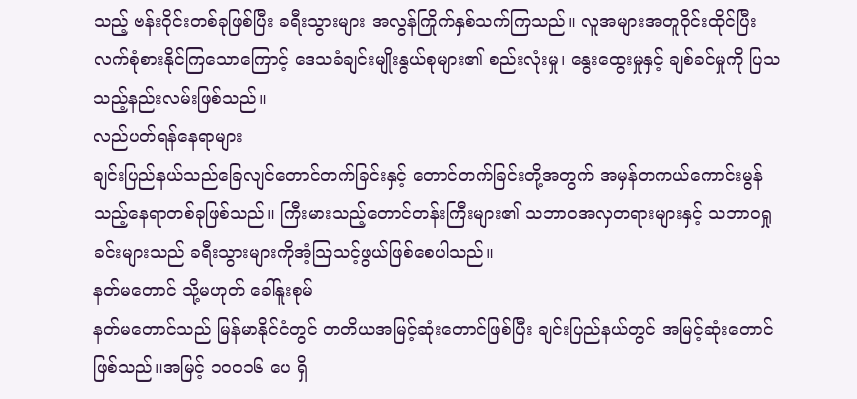သည့် ဗန်းဝိုင်းတစ်ခုဖြစ်ပြီး ခရီးသွားများ အလွန်ကြိုက်နှစ်သက်ကြသည်။ လူအများအတူဝိုင်းထိုင်ပြီးလက်စုံစားနိုင်ကြသောကြောင့် ဒေသခံချင်းမျိုးနွယ်စုများ၏ စည်းလုံးမှု၊ နွေးထွေးမှုနှင့် ချစ်ခင်မှုကို ပြသသည့်နည်းလမ်းဖြစ်သည်။
လည်ပတ်ရန်နေရာများ
ချင်းပြည်နယ်သည်ခြေလျင်တောင်တက်ခြင်းနှင့် တောင်တက်ခြင်းတို့အတွက် အမှန်တကယ်ကောင်းမွန်သည့်နေရာတစ်ခုဖြစ်သည်။ ကြီးမားသည့်တောင်တန်းကြီးများ၏ သဘာဝအလှတရားများနှင့် သဘာဝရှုခင်းများသည် ခရီးသွားများကိုအံ့သြသင့်ဖွယ်ဖြစ်စေပါသည်။
နတ်မတောင် သို့မဟုတ် ခေါ်နူးစုမ်
နတ်မတောင်သည် မြန်မာနိုင်ငံတွင် တတိယအမြင့်ဆုံးတောင်ဖြစ်ပြီး ချင်းပြည်နယ်တွင် အမြင့်ဆုံးတောင်ဖြစ်သည်။အမြင့် ၁၀၀၁၆ ပေ ရှိ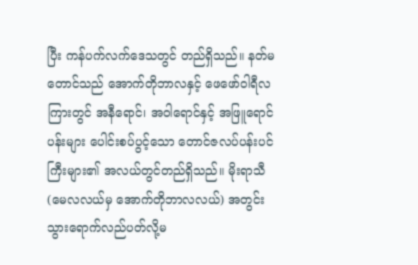ပြီး ကန်ပက်လက်ဒေသတွင် တည်ရှိသည်။ နတ်မတောင်သည် အောက်တိုဘာလနှင့် ဖေဖော်ဝါရီလကြားတွင် အနီရောင်၊ အဝါရောင်နှင့် အဖြူရောင်ပန်းများ ပေါင်းစပ်ပွင့်သော တောင်ဇလပ်ပန်းပင်ကြီးများ၏ အလယ်တွင်တည်ရှိသည်။ မိုးရာသီ (မေလလယ်မှ အောက်တိုဘာလလယ်) အတွင်း သွားရောက်လည်ပတ်လို့မ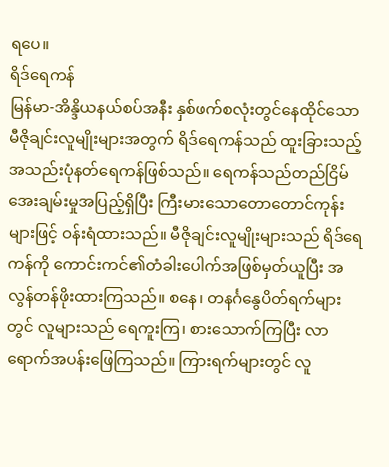ရပေ။
ရိဒ်ရေကန်
မြန်မာ-အိန္ဒိယနယ်စပ်အနီး နှစ်ဖက်စလုံးတွင်နေထိုင်သော မီဇိုချင်းလူမျိုးများအတွက် ရိဒ်ရေကန်သည် ထူးခြားသည့် အသည်းပုံနတ်ရေကန်ဖြစ်သည်။ ရေကန်သည်တည်ငြိမ်အေးချမ်းမှုအပြည့်ရှိပြီး ကြီးမားသောတောတောင်ကုန်းများဖြင့် ဝန်းရံထားသည်။ မီဇိုချင်းလူမျိုးများသည် ရိဒ်ရေကန်ကို ကောင်းကင်၏တံခါးပေါက်အဖြစ်မှတ်ယူပြီး အလွန်တန်ဖိုးထားကြသည်။ စနေ၊ တနင်္ဂနွေပိတ်ရက်များတွင် လူများသည် ရေကူးကြ၊ စားသောက်ကြပြီး လာရောက်အပန်းဖြေကြသည်။ ကြားရက်များတွင် လူ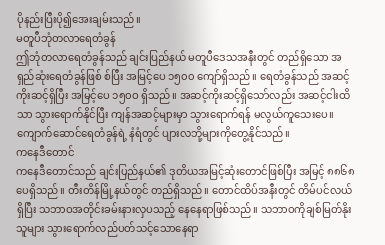ပိုနည်းပြီးပို၍အေးချမ်းသည်။
မတူပီဘုံတလာရေတံခွန်
ဤဘုံတလာရေတံခွန်သည် ချင်းပြည်နယ် မတူပီဒေသအနီးတွင် တည်ရှိသော အရှည်ဆုံးရေတံခွန်ဖြစ် စ်ပြီး အမြင့်ပေ ၁၅၀၀ ကျော်ရှိသည်။ ရေတံခွန်သည် အဆင့်ကိုးဆင့်ရှိပြီး အမြင့်ပေ ၁၅၀ဝ ရှိသည်။ အဆင့်ကိုးဆင့်ရှိသော်လည်း အဆင့်ငါးထိသာ သွားရောက်နိုင်ပြီး ကျန်အဆင့်များမှာ သွားရောက်ရန် မလွယ်ကူသေးပေ။ ကျောက်ဆောင်ရေတံခွန်ရဲ့ နံရံတွင် ပျားလဘို့များကိုတွေ့နိုင်သည်။
ကနေဒီတောင်
ကနေဒီတောင်သည် ချင်းပြည်နယ်၏ ဒုတိယအမြင့်ဆုံးတောင်ဖြစ်ပြီး အမြင့် ၈၈၆၈ ပေရှိသည်။ တီးတိန်မြို့နယ်တွင် တည်ရှိသည်။ တောင်ထိပ်အနီးတွင် တိမ်ပင်လယ်ရှိပြီး သဘာဝအတိုင်းခမ်းနားလှပသည့် နေနေရာဖြစ်သည်။ သဘာဝကိုချစ်မြတ်နိုးသူများ သွားရောက်လည်ပတ်သင့်သောနေရာ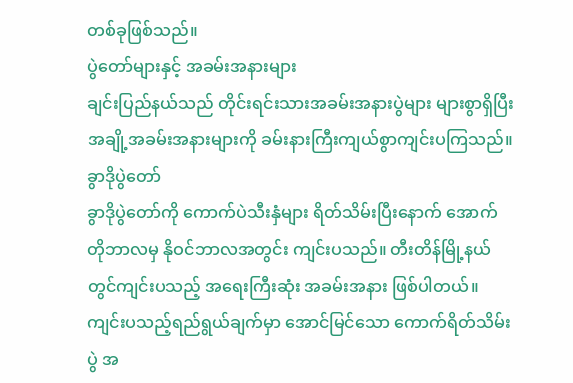တစ်ခုဖြစ်သည်။
ပွဲတော်များနှင့် အခမ်းအနားများ
ချင်းပြည်နယ်သည် တိုင်းရင်းသားအခမ်းအနားပွဲများ များစွာရှိပြီး အချို့အခမ်းအနားများကို ခမ်းနားကြီးကျယ်စွာကျင်းပကြသည်။
ခွာဒိုပွဲတော်
ခွာဒိုပွဲတော်ကို ကောက်ပဲသီးနှံများ ရိတ်သိမ်းပြီးနောက် အောက်တိုဘာလမှ နိုဝင်ဘာလအတွင်း ကျင်းပသည်။ တီးတိန်မြို့နယ်တွင်ကျင်းပသည့် အရေးကြီးဆုံး အခမ်းအနား ဖြစ်ပါတယ်။ ကျင်းပသည့်ရည်ရွယ်ချက်မှာ အောင်မြင်သော ကောက်ရိတ်သိမ်းပွဲ အ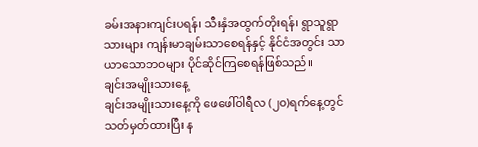ခမ်းအနားကျင်းပရန်၊ သီးနှံအထွက်တိုးရန်၊ ရွာသူရွာသားများ ကျန်းမာချမ်းသာစေရန်နှင့် နိုင်ငံအတွင်း သာယာသောဘဝများ ပိုင်ဆိုင်ကြစေရန်ဖြစ်သည်။
ချင်းအမျိုးသားနေ့
ချင်းအမျိုးသားနေ့ကို ဖေဖေါ်ဝါရီလ (၂၀)ရက်နေ့တွင် သတ်မှတ်ထားပြီး န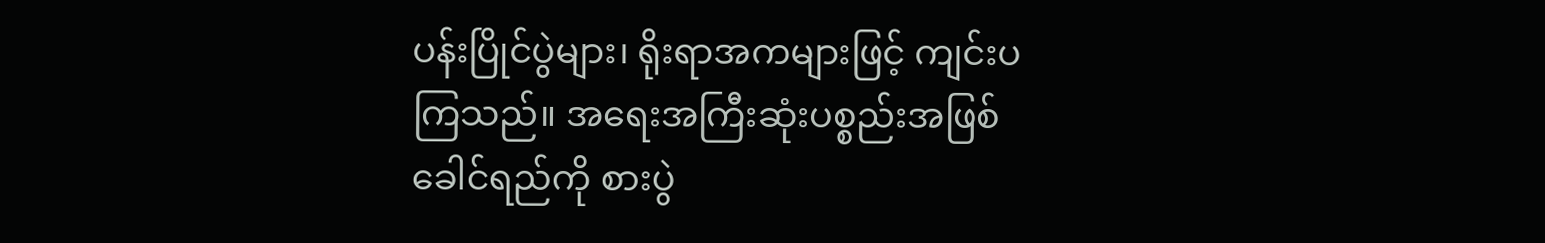ပန်းပြိုင်ပွဲများ၊ ရိုးရာအကများဖြင့် ကျင်းပကြသည်။ အရေးအကြီးဆုံးပစ္စည်းအဖြစ် ခေါင်ရည်ကို စားပွဲ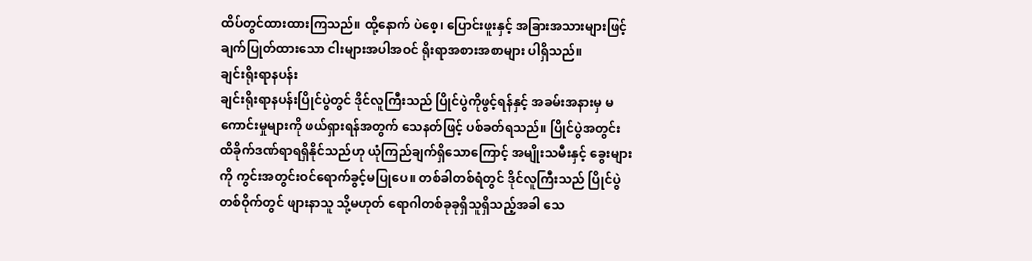ထိပ်တွင်ထားထားကြသည်။ ထို့နောက် ပဲစေ့၊ ပြောင်းဖူးနှင့် အခြားအသားများဖြင့် ချက်ပြုတ်ထားသော ငါးများအပါအဝင် ရိုးရာအစားအစာများ ပါရှိသည်။
ချင်းရိုးရာနပန်း
ချင်းရိုးရာနပန်းပြိုင်ပွဲတွင် ဒိုင်လူကြီးသည် ပြိုင်ပွဲကိုဖွင့်ရန်နှင့် အခမ်းအနားမှ မကောင်းမှုများကို ဖယ်ရှားရန်အတွက် သေနတ်ဖြင့် ပစ်ခတ်ရသည်။ ပြိုင်ပွဲအတွင်း ထိခိုက်ဒဏ်ရာရရှိနိုင်သည်ဟု ယုံကြည်ချက်ရှိသောကြောင့် အမျိုးသမီးနှင့် ခွေးများကို ကွင်းအတွင်းဝင်ရောက်ခွင့်မပြုပေ။ တစ်ခါတစ်ရံတွင် ဒိုင်လူကြီးသည် ပြိုင်ပွဲတစ်ဝိုက်တွင် ဖျားနာသူ သို့မဟုတ် ရောဂါတစ်ခုခုရှိသူရှိသည့်အခါ သေ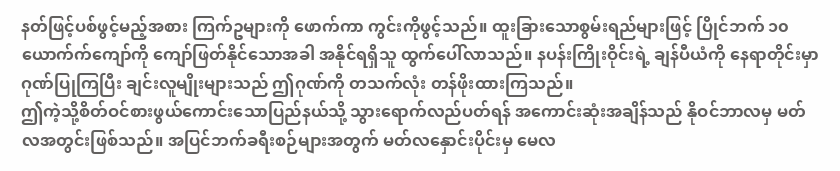နတ်ဖြင့်ပစ်ဖွင့်မည့်အစား ကြက်ဥများကို ဖောက်ကာ ကွင်းကိုဖွင့်သည်။ ထူးခြားသောစွမ်းရည်များဖြင့် ပြိုင်ဘက် ၁၀ယောက်က်ကျော်ကို ကျော်ဖြတ်နိုင်သောအခါ အနိုင်ရရှိသူ ထွက်ပေါ်လာသည်။ နပန်းကြိုးဝိုင်းရဲ့ ချန်ပီယံကို နေရာတိုင်းမှာ ဂုဏ်ပြုကြပြီး ချင်းလူမျိုးများသည် ဤဂုဏ်ကို တသက်လုံး တန်ဖိုးထားကြသည်။
ဤကဲ့သို့စိတ်ဝင်စားဖွယ်ကောင်းသောပြည်နယ်သို့ သွားရောက်လည်ပတ်ရန် အကောင်းဆုံးအချိန်သည် နိုဝင်ဘာလမှ မတ်လအတွင်းဖြစ်သည်။ အပြင်ဘက်ခရီးစဉ်များအတွက် မတ်လနှောင်းပိုင်းမှ မေလ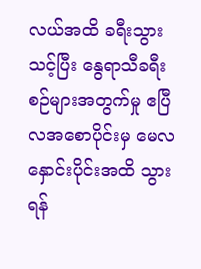လယ်အထိ ခရီးသွားသင့်ပြီး နွေရာသီခရီးစဉ်များအတွက်မှု ဧပြီလအစောပိုင်းမှ မေလနှောင်းပိုင်းအထိ သွားရန်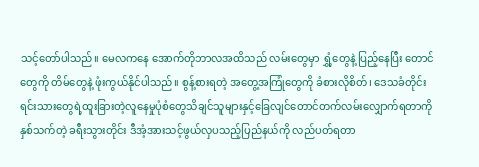သင့်တော်ပါသည်။ မေလကနေ အောက်တိုဘာလအထိသည် လမ်းတွေမှာ ရွှံ့တွေနဲ့ ပြည့်နေပြီး တောင်တွေကို တိမ်တွေနဲ့ ဖုံးကွယ်နိုင်ပါသည်။ စွန့်စားရတဲ့ အတွေ့အကြုံတွေကို ခံစားလိုစိတ်၊ ဒေသခံတိုင်းရင်းသားတွေရဲ့ထူးခြားတဲ့လူနေမှုပုံစံတွေသိချင်သူများနှင့်ခြေလျင်တောင်တက်လမ်းလျှောက်ရတာကို နှစ်သက်တဲ့ ခရီးသွားတိုင်း ဒီအံ့အားသင့်ဖွယ်လှပသည့်ပြည်နယ်ကို လည်ပတ်ရတာ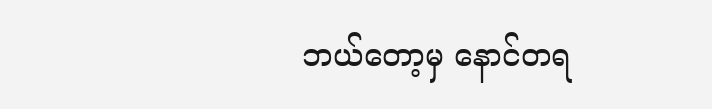ဘယ်တော့မှ နောင်တရ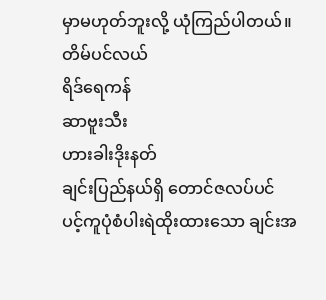မှာမဟုတ်ဘူးလို့ ယုံကြည်ပါတယ်။
တိမ်ပင်လယ်
ရိဒ်ရေကန်
ဆာဗူးသီး
ဟားခါးဒိုးနတ်
ချင်းပြည်နယ်ရှိ တောင်ဇလပ်ပင်
ပင့်ကူပုံစံပါးရဲထိုးထားသော ချင်းအ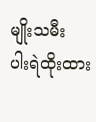မျိုးသမီး
ပါးရဲထိုးထား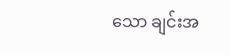သော ချင်းအ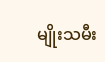မျိုးသမီး